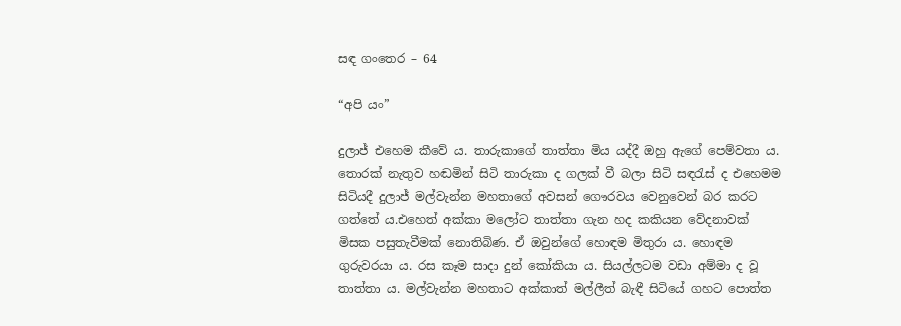සඳ ගංතෙර – 64

“අපි යං”

දුලාජ් එහෙම කීවේ ය. තාරුකාගේ තාත්තා මිය යද්දී ඔහු ඇගේ පෙම්වතා ය. තොරක් නැතුව හඬමින් සිටි තාරුකා ද ගලක් වී බලා සිටි සඳරැස් ද එහෙමම සිටියදී දුලාජ් මල්වැන්න මහතාගේ අවසන් ගෞරවය වෙනුවෙන් බර කරට ගත්තේ ය.එහෙත් අක්කා මලෝට තාත්තා ගැන හද කකියන වේදනාවක් මිසක පසුතැවීමක් නොතිබිණ. ඒ ඔවුන්ගේ හොඳම මිතුරා ය. හොඳම ගුරුවරයා ය. රස කෑම සාදා දුන් කෝකියා ය. සියල්ලටම වඩා අම්මා ද වූ තාත්තා ය. මල්වැන්න මහතාට අක්කාත් මල්ලීත් බැඳී සිටියේ ගහට පොත්ත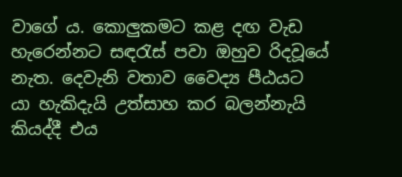වාගේ ය. කොලුකමට කළ දඟ වැඩ හැරෙන්නට සඳරැස් පවා ඔහුව රිදවූයේ නැත. දෙවැනි වතාව වෛද්‍ය පීඨයට යා හැකිදැයි උත්සාහ කර බලන්නැයි කියද්දී එය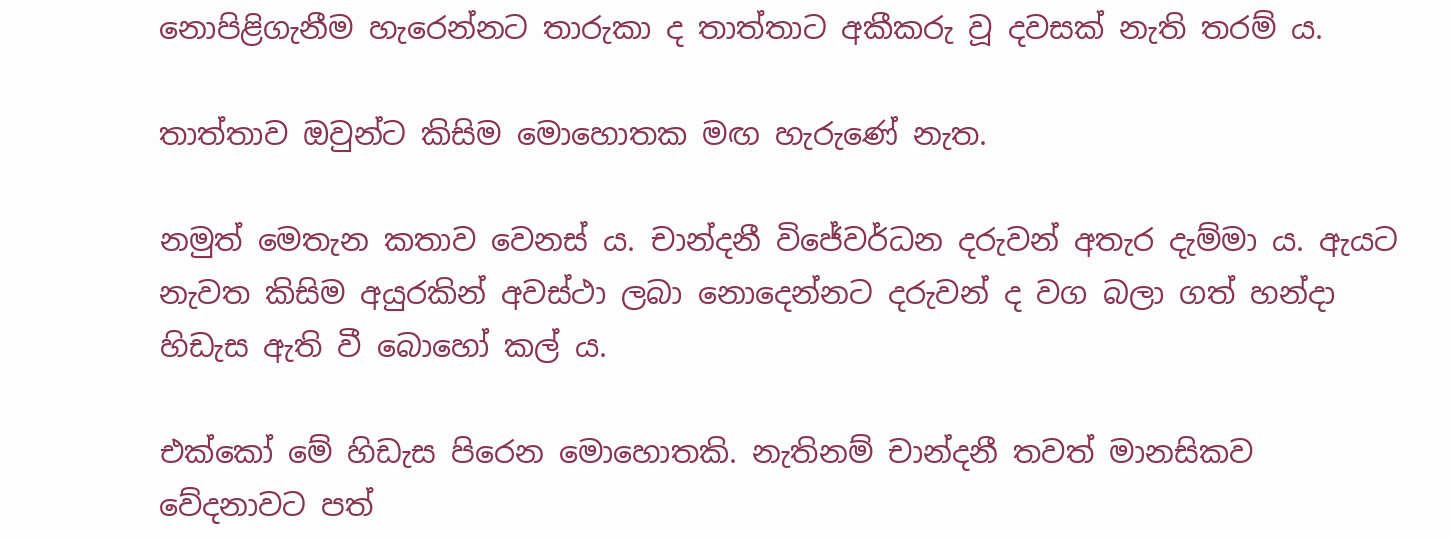නොපිළිගැනීම හැරෙන්නට තාරුකා ද තාත්තාට අකීකරු වූ දවසක් නැති තරම් ය.

තාත්තාව ඔවුන්‍ට කිසිම මොහොතක මඟ හැරුණේ නැත.

නමුත් මෙතැන කතාව වෙනස් ය. චාන්දනී විජේවර්ධන දරුවන් අතැර දැම්මා ය. ඇයට නැවත කිසිම අයුරකින් අවස්ථා ලබා නොදෙන්නට දරුවන් ද වග බලා ගත් හන්දා හිඩැස ඇති වී බොහෝ කල් ය.

එක්කෝ මේ හිඩැස පිරෙන මොහොතකි. නැතිනම් චාන්දනී තවත් මානසිකව වේදනාවට පත්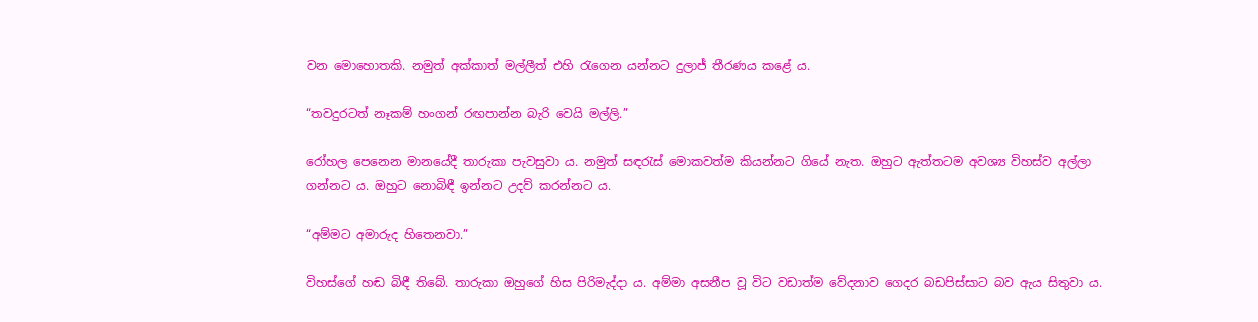වන මොහොතකි. නමුත් අක්කාත් මල්ලීත් එහි රැගෙන යන්නට දුලාජ් තීරණය කළේ ය.

“තවදුරටත් නෑකම් හංගන් රඟපාන්න බැරි වෙයි මල්ලි.”

රෝහල පෙනෙන මානයේදී තාරුකා පැවසුවා ය. නමුත් සඳරැස් මොකවත්ම කියන්නට ගියේ නැත. ඔහුට ඇත්තටම අවශ්‍ය විහස්ව අල්ලා ගන්නට ය. ඔහුට නොබිඳී ඉන්නට උදව් කරන්නට ය.

“අම්මට අමාරුද හිතෙනවා.”

විහස්ගේ හඬ බිඳී තිබේ. තාරුකා ඔහුගේ හිස පිරිමැද්දා ය. අම්මා අසනීප වූ විට වඩාත්ම වේදනාව ගෙදර බඩපිස්සාට බව ඇය සිතුවා ය.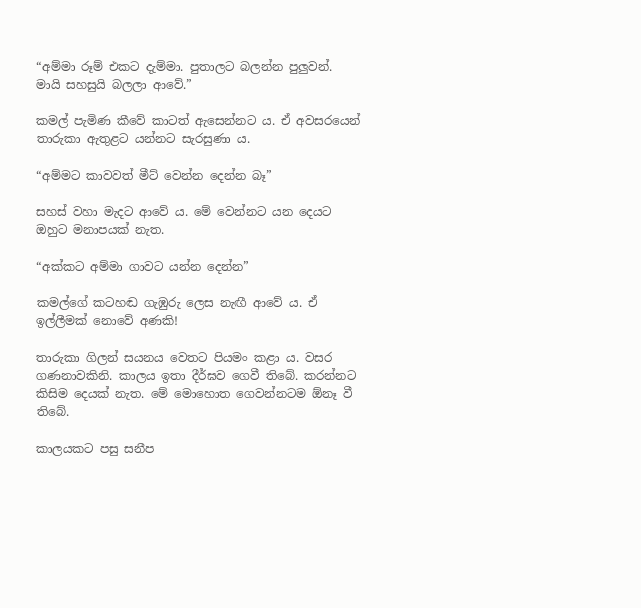“අම්මා රූම් එකට දැම්මා. පුතාලට බලන්න පුලුවන්. මායි සහසුයි බලලා ආවේ.”

කමල් පැමිණ කීවේ කාටත් ඇසෙන්නට ය. ඒ අවසරයෙන් තාරුකා ඇතුළට යන්නට සැරසුණා ය.

“අම්මට කාවවත් මීට් වෙන්න දෙන්න බෑ”

සහස් වහා මැදට ආවේ ය. මේ වෙන්නට යන දෙයට ඔහුට මනාපයක් නැත.

“අක්කට අම්මා ගාවට යන්න දෙන්න”

කමල්ගේ කටහඬ ගැඹුරු ලෙස නැඟී ආවේ ය. ඒ ඉල්ලීමක් නොවේ අණකි!

තාරුකා ගිලන් සයනය වෙතට පියමං කළා ය. වසර ගණනාවකිනි. කාලය ඉතා දීර්ඝව ගෙවී තිබේ. කරන්නට කිසිම දෙයක් නැත. මේ මොහොත ගෙවන්නටම ඕනෑ වී තිබේ.

කාලයකට පසු සනීප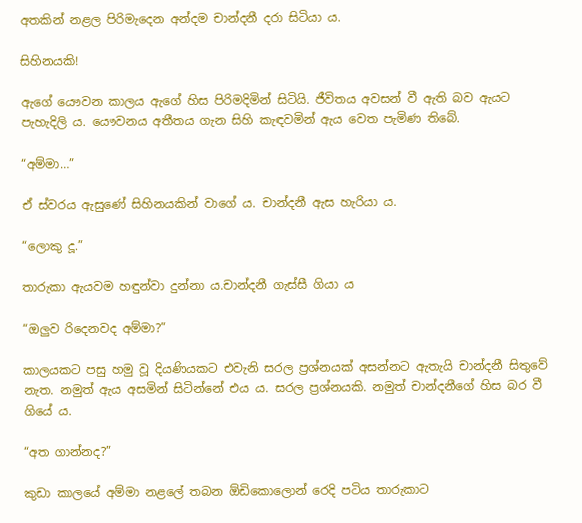අතකින් නළල පිරිමැදෙන අන්දම චාන්දනී දරා සිටියා ය.

සිහිනයකි!

ඇගේ යෞවන කාලය ඇගේ හිස පිරිමදිමින් සිටියි. ජීවිතය අවසන් වී ඇති බව ඇයට පැහැදිලි ය. යෞවනය අතීතය ගැන සිහි කැඳවමින් ඇය වෙත පැමිණ තිබේ.

“අම්මා…”

ඒ ස්වරය ඇසුණේ සිහිනයකින් වාගේ ය. චාන්දනී ඇස හැරියා ය.

“ලොකු දූ.”

තාරුකා ඇයවම හඳුන්වා දුන්නා ය.චාන්දනී ගැස්සී ගියා ය

“ඔලුව රිදෙනවද අම්මා?”

කාලයකට පසු හමු වූ දියණියකට එවැනි සරල ප්‍රශ්නයක් අසන්නට ඇතැයි චාන්දනී සිතුවේ නැත. නමුත් ඇය අසමින් සිටින්නේ එය ය. සරල ප්‍රශ්නයකි. නමුත් චාන්දනීගේ හිස බර වී ගියේ ය.

“අත ගාන්නද?”

කුඩා කාලයේ අම්මා නළලේ තබන ඕඩිකොලොන් රෙදි පටිය තාරුකාට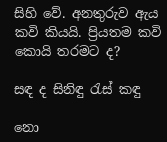සිහි වේ. අනතුරුව ඇය කවි කියයි. ප්‍රියතම කවි කොයි තරමට ද?

සඳ ද සිනිඳු රැස් කඳු

නො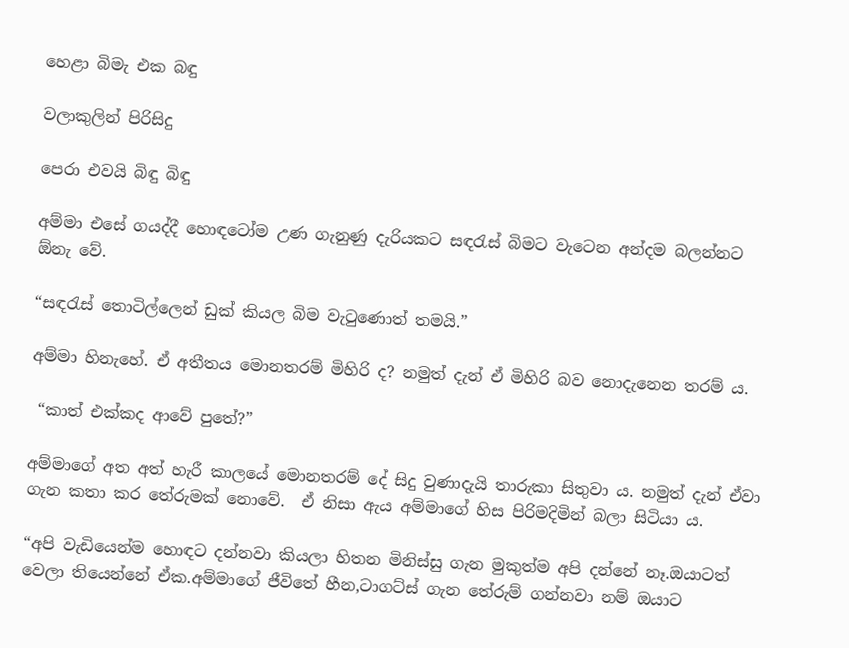හෙළා බිමැ එක බඳු

වලාකුලින් පිරිසිදු

පෙරා එවයි බිඳු බිඳු

අම්මා එසේ ගයද්දී හොඳටෝම උණ ගැනුණු දැරියකට සඳරැස් බිමට වැටෙන අන්දම බලන්නට ඕනැ වේ.

“සඳරැස් තොටිල්ලෙන් ඩුක් කියල බිම වැටුණොත් තමයි.”

අම්මා හිනැහේ. ඒ අතීතය මොනතරම් මිහිරි ද? නමුත් දැන් ඒ මිහිරි බව නොදැනෙන තරම් ය.

 “කාත් එක්කද ආවේ පුතේ?”

අම්මාගේ අත අත් හැරී කාලයේ මොනතරම් දේ සිදු වුණාදැයි තාරුකා සිතුවා ය. නමුත් දැන් ඒවා ගැන කතා කර තේරුමක් නොවේ.  ඒ නිසා ඇය අම්මාගේ හිස පිරිමදිමින් බලා සිටියා ය.

“අපි වැඩියෙන්ම හොඳට දන්නවා කියලා හිතන මිනිස්සු ගැන මුකුත්ම අපි දන්නේ නෑ.ඔයාටත් වෙලා තියෙන්නේ ඒක.අම්මාගේ ජීවිතේ හීන,ටාගට්ස් ගැන තේරුම් ගන්නවා නම් ඔයාට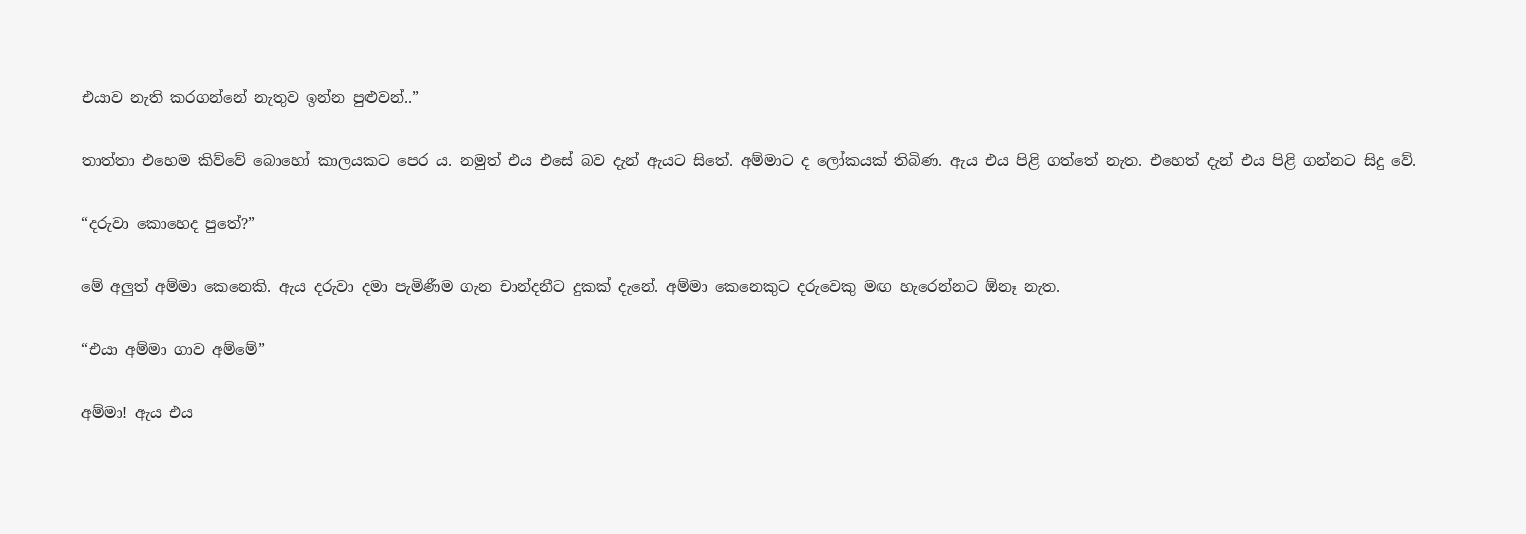එයාව නැති කරගන්නේ නැතුව ඉන්න පුළුවන්..”

තාත්තා එහෙම කිව්වේ බොහෝ කාලයකට පෙර ය. නමුත් එය එසේ බව දැන් ඇයට සිතේ. අම්මාට ද ලෝකයක් තිබිණ. ඇය එය පිළි ගත්තේ නැත. එහෙත් දැන් එය පිළි ගන්නට සිදු වේ.

“දරුවා කොහෙද පුතේ?”

මේ අලුත් අම්මා කෙනෙකි. ඇය දරුවා දමා පැමිණීම ගැන චාන්දනීට දුකක් දැනේ. අම්මා කෙනෙකුට දරුවෙකු මඟ හැරෙන්නට ඕනෑ නැත.

“එයා අම්මා ගාව අම්මේ”

අම්මා! ඇය එය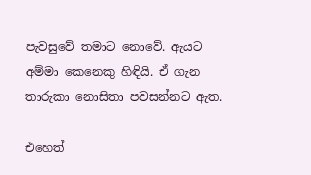පැවසුවේ තමාට නොවේ. ඇයට අම්මා කෙනෙකු හිඳියි. ඒ ගැන තාරුකා නොසිතා පවසන්නට ඇත.

එහෙත්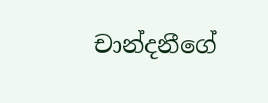චාන්දනීගේ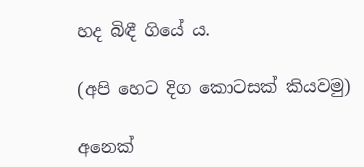හද බිඳී ගියේ ය.

(අපි හෙට දිග කොටසක් කියවමු)

අනෙක්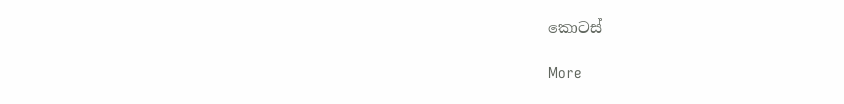කොටස්

More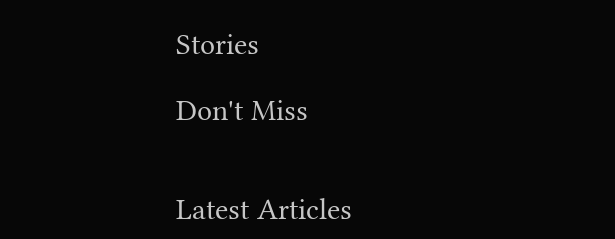Stories

Don't Miss


Latest Articles